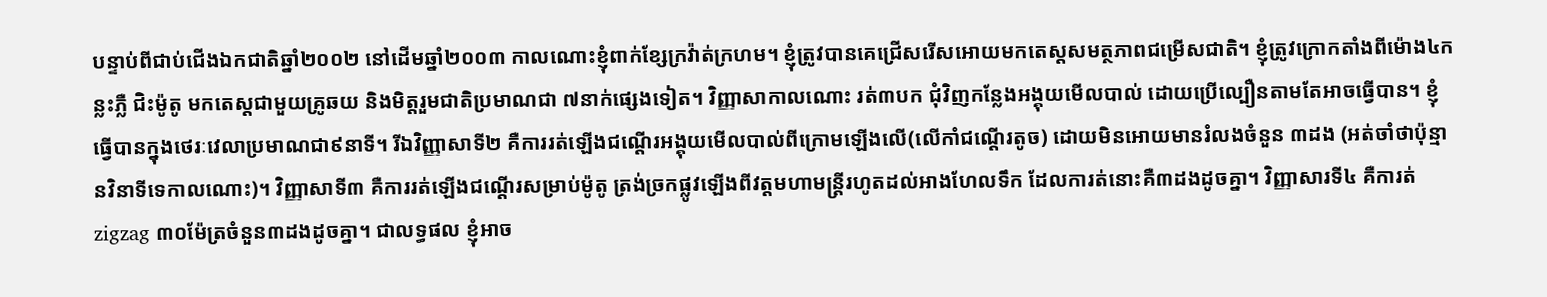បន្ទាប់ពីជាប់ជើងឯកជាតិឆ្នាំ២០០២ នៅដើមឆ្នាំ២០០៣ កាលណោះខ្ញុំពាក់ខ្សែក្រវ៉ាត់ក្រហម។ ខ្ញុំត្រូវបានគេជ្រើសរើសអោយមកតេស្តសមត្ថភាពជម្រើសជាតិ។ ខ្ញុំត្រូវក្រោកតាំងពីម៉ោង៤កន្លះភ្លឺ ជិះម៉ូតូ មកតេស្តជាមួយគ្រូឆយ និងមិត្តរួមជាតិប្រមាណជា ៧នាក់ផ្សេងទៀត។ វិញ្ញាសាកាលណោះ រត់៣បក ជុំវិញកន្លែងអង្គុយមើលបាល់ ដោយប្រើល្បឿនតាមតែអាចធ្វើបាន។ ខ្ញុំធ្វើបានក្នុងថេរៈវេលាប្រមាណជា៩នាទី។ រីឯវិញ្ញាសាទី២ គឺការរត់ឡើងជណ្តើរអង្គុយមើលបាល់ពីក្រោមឡើងលើ(លើកាំជណ្តើរតូច) ដោយមិនអោយមានរំលងចំនួន ៣ដង (អត់ចាំថាប៉ុន្មានវិនាទីទេកាលណោះ)។ វិញ្ញាសាទី៣ គឺការរត់ឡើងជណ្តើរសម្រាប់ម៉ូតូ ត្រង់ច្រកផ្លូវឡើងពីវត្តមហាមន្ត្រីរហូតដល់អាងហែលទឹក ដែលការត់នោះគឺ៣ដងដូចគ្នា។ វិញ្ញាសារទី៤ គឺការត់ zigzag ៣០ម៉ែត្រចំនួន៣ដងដូចគ្នា។ ជាលទ្ធផល ខ្ញុំអាច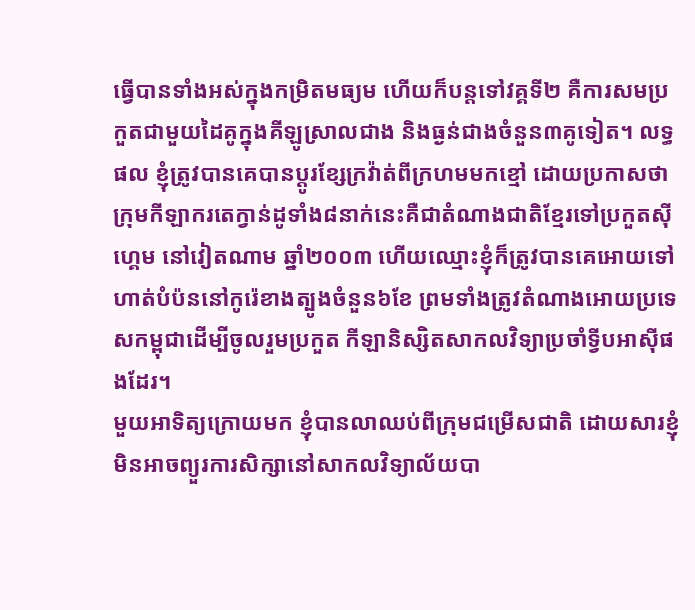ធ្វើបានទាំងអស់ក្នុងកម្រិតមធ្យម ហើយក៏បន្តទៅវគ្គទី២ គឺការសមប្រកួតជាមួយដៃគូក្នុងគីឡូស្រាលជាង និងធ្ងន់ជាងចំនួន៣គូទៀត។ លទ្ធផល ខ្ញុំត្រូវបានគេបានប្តូរខ្សែក្រវ៉ាត់ពីក្រហមមកខ្មៅ ដោយប្រកាសថាក្រុមកីឡាករតេក្វាន់ដូទាំង៨នាក់នេះគឺជាតំណាងជាតិខ្មែរទៅប្រកួតស៊ីហ្គេម នៅវៀតណាម ឆ្នាំ២០០៣ ហើយឈ្មោះខ្ញុំក៏ត្រូវបានគេអោយទៅហាត់បំប៉ននៅកូរ៉េខាងត្បូងចំនួន៦ខែ ព្រមទាំងត្រូវតំណាងអោយប្រទេសកម្ពុជាដើម្បីចូលរួមប្រកួត កីឡានិស្សិតសាកលវិទ្យាប្រចាំទ្វីបអាស៊ីផងដែរ។
មួយអាទិត្យក្រោយមក ខ្ញុំបានលាឈប់ពីក្រុមជម្រើសជាតិ ដោយសារខ្ញុំមិនអាចព្យួរការសិក្សានៅសាកលវិទ្យាល័យបា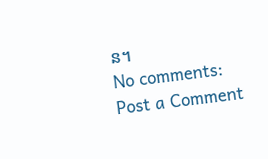ន។
No comments:
Post a Comment